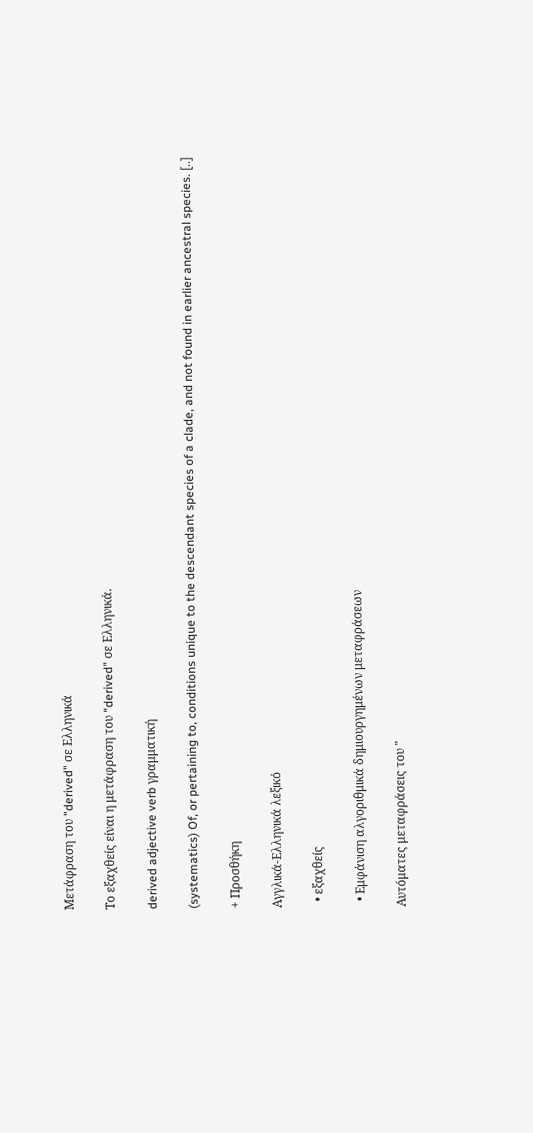Μετάφραση του "derived" σε Ελληνικά

Το εξαχθείς είναι η μετάφραση του "derived" σε Ελληνικά.

derived adjective verb γραμματική

(systematics) Of, or pertaining to, conditions unique to the descendant species of a clade, and not found in earlier ancestral species. [..]

+ Προσθήκη

Αγγλικά-Ελληνικά λεξικό

  • εξαχθείς

  • Εμφάνιση αλγοριθμικά δημιουργημένων μεταφράσεων

Αυτόματες μεταφράσεις του "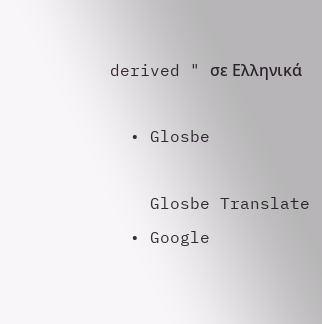derived " σε Ελληνικά

  • Glosbe

    Glosbe Translate
  • Google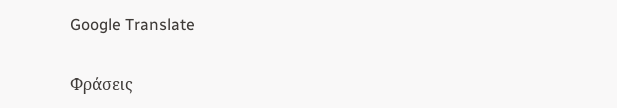Google Translate

Φράσεις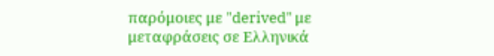παρόμοιες με "derived" με μεταφράσεις σε Ελληνικά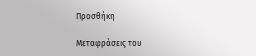Προσθήκη

Μεταφράσεις του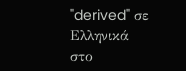"derived" σε Ελληνικά στο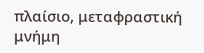πλαίσιο, μεταφραστική μνήμη